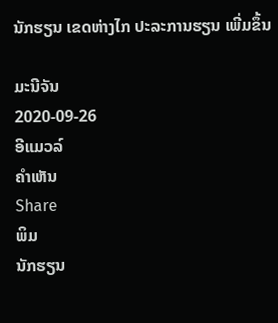ນັກຮຽນ ເຂດຫ່າງໄກ ປະລະການຮຽນ ເພີ່ມຂຶ້ນ

ມະນີຈັນ
2020-09-26
ອີແມວລ໌
ຄໍາເຫັນ
Share
ພິມ
ນັກຮຽນ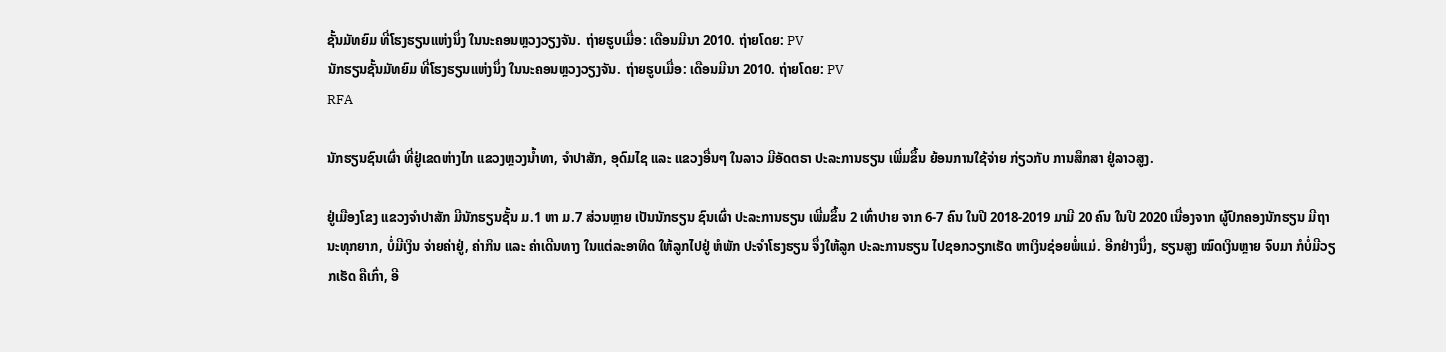ຊັ້ນມັທຍົມ ທີ່ໂຮງຮຽນແຫ່ງນຶ່ງ ໃນນະຄອນຫຼວງວຽງຈັນ. ຖ່າຍຮູບເມື່ອ: ເດືອນມີນາ 2010. ຖ່າຍໂດຍ: PV
ນັກຮຽນຊັ້ນມັທຍົມ ທີ່ໂຮງຮຽນແຫ່ງນຶ່ງ ໃນນະຄອນຫຼວງວຽງຈັນ. ຖ່າຍຮູບເມື່ອ: ເດືອນມີນາ 2010. ຖ່າຍໂດຍ: PV
RFA

ນັກຮຽນຊົນເຜົ່າ ທີ່ຢູ່ເຂດຫ່າງໄກ ແຂວງຫຼວງນໍ້າທາ, ຈໍາປາສັກ, ອຸດົມໄຊ ແລະ ແຂວງອື່ນໆ ໃນລາວ ມີອັດຕຣາ ປະລະການຮຽນ ເພີ່ມຂຶ້ນ ຍ້ອນການໃຊ້ຈ່າຍ ກ່ຽວກັບ ການສຶກສາ ຢູ່ລາວສູງ.

ຢູ່ເມືອງໂຂງ ແຂວງຈໍາປາສັກ ມີນັກຮຽນຊັ້ນ ມ.1 ຫາ ມ.7 ສ່ວນຫຼາຍ ເປັນນັກຮຽນ ຊົນເຜົ່າ ປະລະການຮຽນ ເພີ່ມຂຶ້ນ 2 ເທົ່າປາຍ ຈາກ 6-7 ຄົນ ໃນປີ 2018-2019 ມາມີ 20 ຄົນ ໃນປີ 2020 ເນື່ອງຈາກ ຜູ້ປົກຄອງນັກຮຽນ ມີຖານະທຸກຍາກ, ບໍ່ມີເງິນ ຈ່າຍຄ່າຢູ່, ຄ່າກິນ ແລະ ຄ່າເດີນທາງ ໃນແຕ່ລະອາທິດ ໃຫ້ລູກໄປຢູ່ ຫໍພັກ ປະຈໍາໂຮງຮຽນ ຈຶ່ງໃຫ້ລູກ ປະລະການຮຽນ ໄປຊອກວຽກເຮັດ ຫາເງິນຊ່ອຍພໍ່ແມ່. ອີກຢ່າງນຶ່ງ, ຮຽນສູງ ໝົດເງິນຫຼາຍ ຈົບມາ ກໍບໍ່ມີວຽກເຮັດ ຄືເກົ່າ, ອີ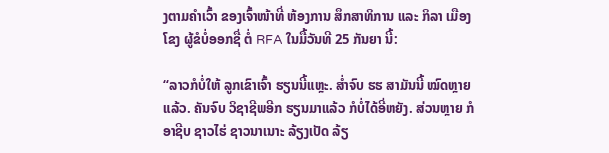ງຕາມຄໍາເວົ້າ ຂອງເຈົ້າໜ້າທີ່ ຫ້ອງການ ສຶກສາທິການ ແລະ ກິລາ ເມືອງໂຂງ ຜູ້ຂໍບໍ່ອອກຊື່ ຕໍ່ RFA ໃນມື້ວັນທີ 25 ກັນຍາ ນີ້:

“ລາວກໍບໍ່ໃຫ້ ລູກເຂົາເຈົ້າ ຮຽນນີ້ແຫຼະ. ສໍ່າຈົບ ຮຮ ສາມັນນີ້ ໝົດຫຼາຍແລ້ວ. ຄັນຈົບ ວິຊາຊີພອີກ ຮຽນມາແລ້ວ ກໍບໍ່ໄດ້ອີ່ຫຍັງ. ສ່ວນຫຼາຍ ກໍອາຊີບ ຊາວໄຮ່ ຊາວນາເນາະ ລ້ຽງເປັດ ລ້ຽ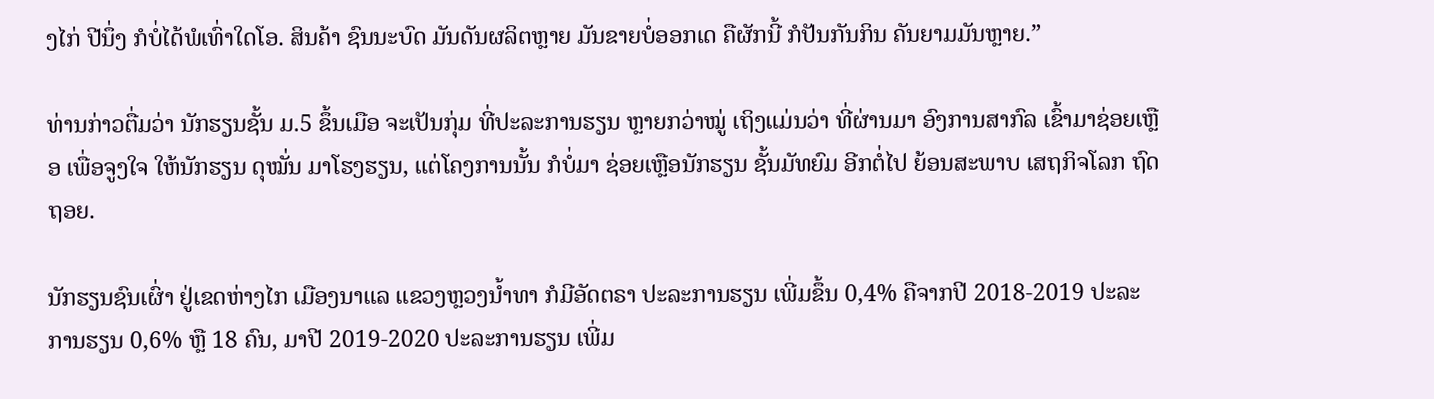ງໄກ່ ປີນຶ່ງ ກໍບໍ່ໄດ້ພໍເທົ່າໃດໂອ. ສິນຄ້າ ຊົນນະບົດ ມັນດັນຜລິຕຫຼາຍ ມັນຂາຍບໍ່ອອກເດ ຄືຜັກນີ້ ກໍປັນກັນກິນ ຄັນຍາມມັນຫຼາຍ.”

ທ່ານກ່າວຕື່ມວ່າ ນັກຮຽນຊັ້ນ ມ.5 ຂຶ້ນເມືອ ຈະເປັນກຸ່ມ ທີ່ປະລະການຮຽນ ຫຼາຍກວ່າໝູ່ ເຖິງແມ່ນວ່າ ທີ່ຜ່ານມາ ອົງການສາກົລ ເຂົ້າມາຊ່ອຍເຫຼືອ ເພື່ອຈູງໃຈ ໃຫ້ນັກຮຽນ ດຸໝັ່ນ ມາໂຮງຮຽນ, ແຕ່ໂຄງການນັ້ນ ກໍບໍ່ມາ ຊ່ອຍເຫຼືອນັກຮຽນ ຊັ້ນມັທຍົມ ອີກຕໍ່ໄປ ຍ້ອນສະພາບ ເສຖກິຈໂລກ ຖົດຖອຍ.

ນັກຮຽນຊົນເຜົ່າ ຢູ່ເຂດຫ່າງໄກ ເມືອງນາແລ ແຂວງຫຼວງນໍ້າທາ ກໍມີອັດຕຣາ ປະລະການຮຽນ ເພີ່ມຂຶ້ນ 0,4% ຄືຈາກປີ 2018-2019 ປະລະການຮຽນ 0,6% ຫຼື 18 ຄົນ, ມາປີ 2019-2020 ປະລະການຮຽນ ເພີ່ມ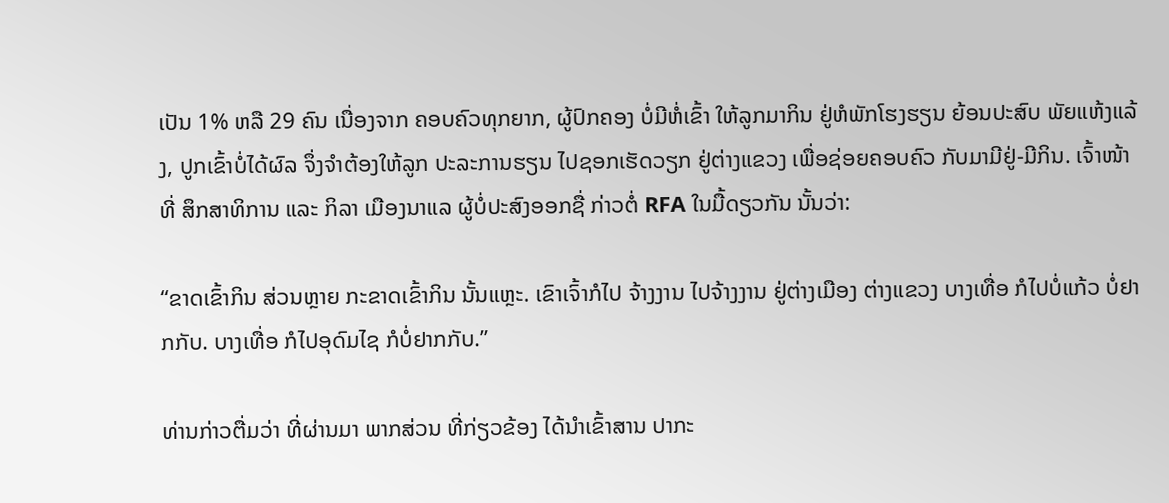ເປັນ 1% ຫລື 29 ຄົນ ເນື່ອງຈາກ ຄອບຄົວທຸກຍາກ, ຜູ້ປົກຄອງ ບໍ່ມີຫໍ່ເຂົ້າ ໃຫ້ລູກມາກິນ ຢູ່ຫໍພັກໂຮງຮຽນ ຍ້ອນປະສົບ ພັຍແຫ້ງແລ້ງ, ປູກເຂົ້າບໍ່ໄດ້ຜົລ ຈຶ່ງຈໍາຕ້ອງໃຫ້ລູກ ປະລະການຮຽນ ໄປຊອກເຮັດວຽກ ຢູ່ຕ່າງແຂວງ ເພື່ອຊ່ອຍຄອບຄົວ ກັບມາມີຢູ່-ມີກິນ. ເຈົ້າໜ້າທີ່ ສຶກສາທິການ ແລະ ກິລາ ເມືອງນາແລ ຜູ້ບໍ່ປະສົງອອກຊື່ ກ່າວຕໍ່ RFA ໃນມື້ດຽວກັນ ນັ້ນວ່າ:

“ຂາດເຂົ້າກິນ ສ່ວນຫຼາຍ ກະຂາດເຂົ້າກິນ ນັ້ນແຫຼະ. ເຂົາເຈົ້າກໍໄປ ຈ້າງງານ ໄປຈ້າງງານ ຢູ່ຕ່າງເມືອງ ຕ່າງແຂວງ ບາງເທື່ອ ກໍໄປບໍ່ແກ້ວ ບໍ່ຢາກກັບ. ບາງເທື່ອ ກໍໄປອຸດົມໄຊ ກໍບໍ່ຢາກກັບ.”

ທ່ານກ່າວຕື່ມວ່າ ທີ່ຜ່ານມາ ພາກສ່ວນ ທີ່ກ່ຽວຂ້ອງ ໄດ້ນໍາເຂົ້າສານ ປາກະ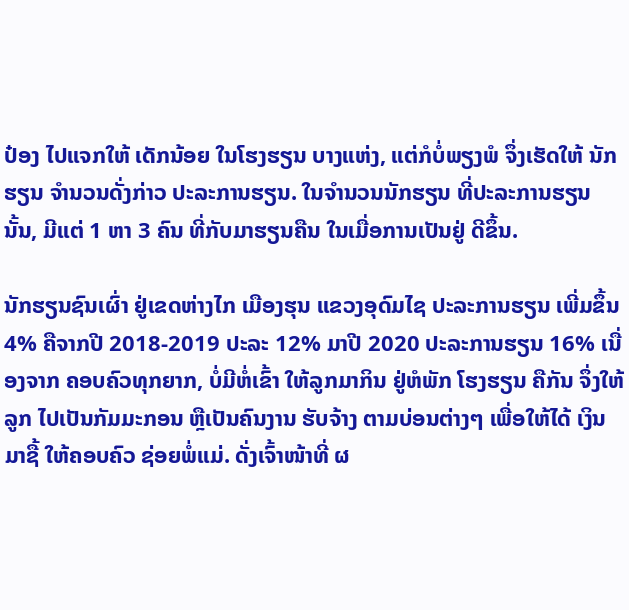ປ໋ອງ ໄປແຈກໃຫ້ ເດັກນ້ອຍ ໃນໂຮງຮຽນ ບາງແຫ່ງ, ແຕ່ກໍບໍ່ພຽງພໍ ຈຶ່ງເຮັດໃຫ້ ນັກຮຽນ ຈໍານວນດັ່ງກ່າວ ປະລະການຮຽນ. ໃນຈໍານວນນັກຮຽນ ທີ່ປະລະການຮຽນ ນັ້ນ, ມີແຕ່ 1 ຫາ 3 ຄົນ ທີ່ກັບມາຮຽນຄືນ ໃນເມື່ອການເປັນຢູ່ ດີຂຶ້ນ.

ນັກຮຽນຊົນເຜົ່າ ຢູ່ເຂດຫ່າງໄກ ເມືອງຮຸນ ແຂວງອຸດົມໄຊ ປະລະການຮຽນ ເພີ່ມຂຶ້ນ 4% ຄືຈາກປີ 2018-2019 ປະລະ 12% ມາປີ 2020 ປະລະການຮຽນ 16% ເນື່ອງຈາກ ຄອບຄົວທຸກຍາກ, ບໍ່ມີຫໍ່ເຂົ້າ ໃຫ້ລູກມາກິນ ຢູ່ຫໍພັກ ໂຮງຮຽນ ຄືກັນ ຈຶ່ງໃຫ້ລູກ ໄປເປັນກັມມະກອນ ຫຼືເປັນຄົນງານ ຮັບຈ້າງ ຕາມບ່ອນຕ່າງໆ ເພື່ອໃຫ້ໄດ້ ເງິນມາຊື້ ໃຫ້ຄອບຄົວ ຊ່ອຍພໍ່ແມ່. ດັ່ງເຈົ້າໜ້າທີ່ ຜ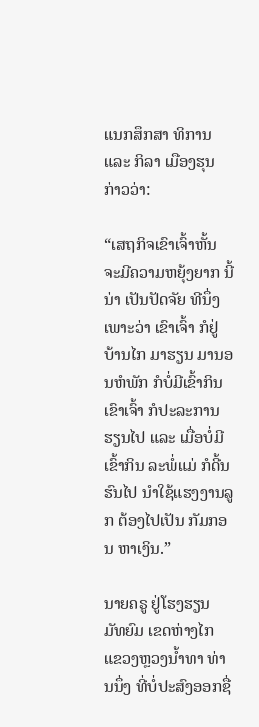ແນກສຶກສາ ທິການ ແລະ ກິລາ ເມືອງຮຸນ ກ່າວວ່າ:

“ເສຖກິຈເຂົາເຈົ້າຫັ້ນ ຈະມີຄວາມຫຍຸ້ງຍາກ ນີ້ນ່າ ເປັນປັດຈັຍ ທີນຶ່ງ ເພາະວ່າ ເຂົາເຈົ້າ ກໍຢູ່ບ້ານໄກ ມາຮຽນ ມານອນຫໍພັກ ກໍບໍ່ມີເຂົ້າກິນ ເຂົາເຈົ້າ ກໍປະລະການຮຽນໄປ ແລະ ເມື່ອບໍ່ມີ ເຂົ້າກິນ ລະພໍ່ແມ່ ກໍດີ້ນຮົນໄປ ນໍາໃຊ້ແຮງງານລູກ ຕ້ອງໄປເປັນ ກັມກອນ ຫາເງິນ.”

ນາຍຄຣູ ຢູ່ໂຮງຮຽນ ມັທຍົມ ເຂດຫ່າງໄກ ແຂວງຫຼວງນໍ້າທາ ທ່ານນຶ່ງ ທີ່ບໍ່ປະສົງອອກຊື່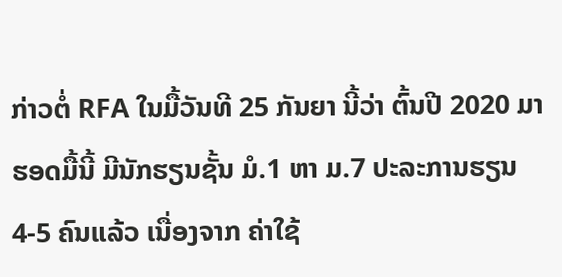ກ່າວຕໍ່ RFA ໃນມື້ວັນທີ 25 ກັນຍາ ນີ້ວ່າ ຕົ້ນປີ 2020 ມາຮອດມື້ນີ້ ມີນັກຮຽນຊັ້ນ ມໍ.1 ຫາ ມ.7 ປະລະການຮຽນ 4-5 ຄົນແລ້ວ ເນື່ອງຈາກ ຄ່າໃຊ້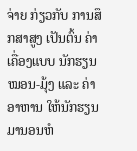ຈ່າຍ ກ່ຽວກັບ ການສຶກສາສູງ ເປັນຕົ້ນ ຄ່າເຄື່ອງແບບ ນັກຮຽນ ໝອນ-ມຸ້ງ ແລະ ຄ່າອາຫານ ໃຫ້ນັກຮຽນ ມານອນຫໍ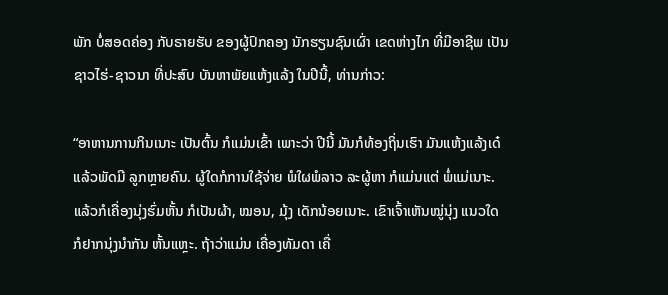ພັກ ບໍ່ສອດຄ່ອງ ກັບຣາຍຮັບ ຂອງຜູ້ປົກຄອງ ນັກຮຽນຊົນເຜົ່າ ເຂດຫ່າງໄກ ທີ່ມີອາຊີພ ເປັນຊາວໄຮ່-ຊາວນາ ທີ່ປະສົບ ບັນຫາພັຍແຫ້ງແລ້ງ ໃນປີນີ້, ທ່ານກ່າວ:

“ອາຫານການກິນເນາະ ເປັນຕົ້ນ ກໍແມ່ນເຂົ້າ ເພາະວ່າ ປີນີ້ ມັນກໍທ້ອງຖິ່ນເຮົາ ມັນແຫ້ງແລ້ງເດ໋ ແລ້ວພັດມີ ລູກຫຼາຍຄົນ. ຜູ້ໃດກໍການໃຊ້ຈ່າຍ ພໍໃຜພໍລາວ ລະຜູ້ຫາ ກໍແມ່ນແຕ່ ພໍ່ແມ່ເນາະ. ແລ້ວກໍເຄື່ອງນຸ່ງຮົ່ມຫັ້ນ ກໍເປັນຜ້າ, ໝອນ, ມຸ້ງ ເດັກນ້ອຍເນາະ. ເຂົາເຈົ້າເຫັນໝູ່ນຸ່ງ ແນວໃດ ກໍຢາກນຸ່ງນໍາກັນ ຫັ້ນແຫຼະ. ຖ້າວ່າແມ່ນ ເຄື່ອງທັມດາ ເຄື່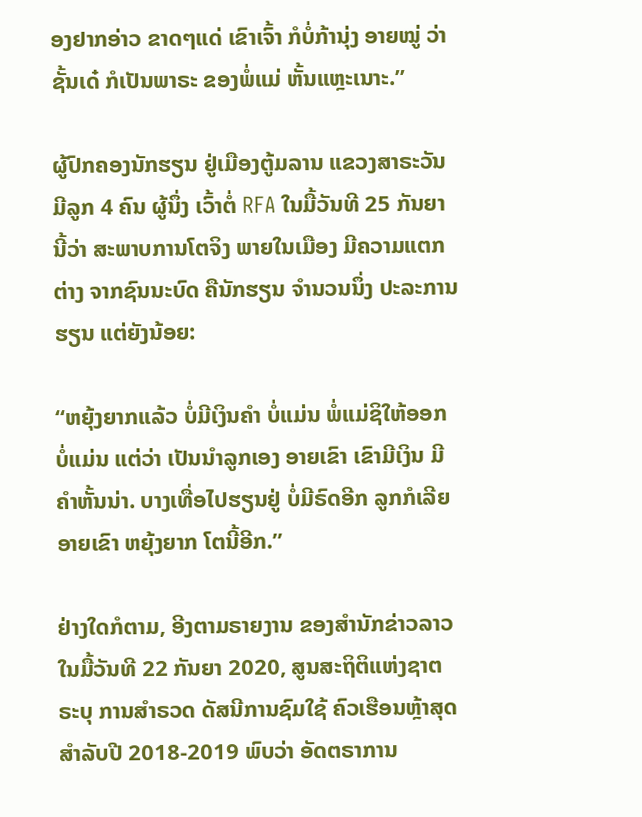ອງຢາກອ່າວ ຂາດໆແດ່ ເຂົາເຈົ້າ ກໍບໍ່ກ້ານຸ່ງ ອາຍໝູ່ ວ່າຊັ້ນເດ໋ ກໍເປັນພາຣະ ຂອງພໍ່ແມ່ ຫັ້ນແຫຼະເນາະ.”

ຜູ້ປົກຄອງນັກຮຽນ ຢູ່ເມືອງຕູ້ມລານ ແຂວງສາຣະວັນ ມີລູກ 4 ຄົນ ຜູ້ນຶ່ງ ເວົ້າຕໍ່ RFA ໃນມື້ວັນທີ 25 ກັນຍາ ນີ້ວ່າ ສະພາບການໂຕຈິງ ພາຍໃນເມືອງ ມີຄວາມແຕກຕ່າງ ຈາກຊົນນະບົດ ຄືນັກຮຽນ ຈໍານວນນຶ່ງ ປະລະການຮຽນ ແຕ່ຍັງນ້ອຍ:

“ຫຍຸ້ງຍາກແລ້ວ ບໍ່ມີເງິນຄໍາ ບໍ່ແມ່ນ ພໍ່ແມ່ຊິໃຫ້ອອກ ບໍ່ແມ່ນ ແຕ່ວ່າ ເປັນນໍາລູກເອງ ອາຍເຂົາ ເຂົາມີເງິນ ມີຄໍາຫັ້ນນ່າ. ບາງເທື່ອໄປຮຽນຢູ່ ບໍ່ມີຣົດອີກ ລູກກໍເລີຍ ອາຍເຂົາ ຫຍຸ້ງຍາກ ໂຕນີ້ອີກ.”

ຢ່າງໃດກໍຕາມ, ອີງຕາມຣາຍງານ ຂອງສໍານັກຂ່າວລາວ ໃນມື້ວັນທີ 22 ກັນຍາ 2020, ສູນສະຖິຕິແຫ່ງຊາຕ ຣະບຸ ການສໍາຣວດ ດັສນີການຊົມໃຊ້ ຄົວເຮືອນຫຼ້າສຸດ ສໍາລັບປີ 2018-2019 ພົບວ່າ ອັດຕຣາການ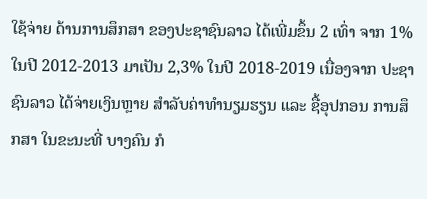ໃຊ້ຈ່າຍ ດ້ານການສຶກສາ ຂອງປະຊາຊົນລາວ ໄດ້ເພີ່ມຂຶ້ນ 2 ເທົ່າ ຈາກ 1% ໃນປີ 2012-2013 ມາເປັນ 2,3% ໃນປີ 2018-2019 ເນື່ອງຈາກ ປະຊາຊົນລາວ ໄດ້ຈ່າຍເງິນຫຼາຍ ສໍາລັບຄ່າທໍານຽມຮຽນ ແລະ ຊື້ອຸປກອນ ການສຶກສາ ໃນຂະນະທີ່ ບາງຄົນ ກໍ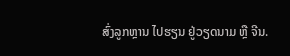ສົ່ງລູກຫຼານ ໄປຮຽນ ຢູ່ວຽດນາມ ຫຼື ຈີນ.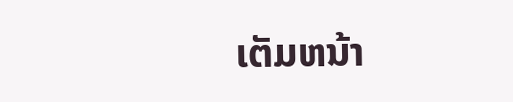ເຕັມຫນ້າ